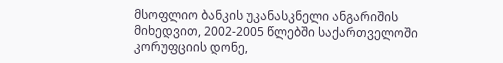მსოფლიო ბანკის უკანასკნელი ანგარიშის მიხედვით, 2002-2005 წლებში საქართველოში კორუფციის დონე,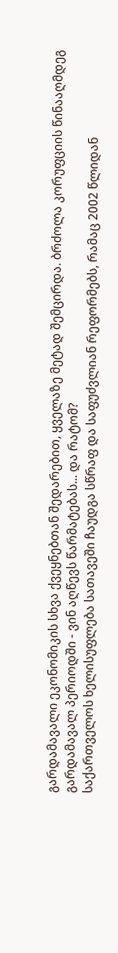გარდამავალი ეკონომიკის სხვა ქვეყნებთან შედარებით, ყველაზე მეტად შემცირდა. ბრძოლა კორუფციის წინააღმდეგ გარდამავალ პერიოდში - ვინ აღწევს წარმატებას... და რატომ?
საქართველოს ხელისუფლება სათავეში ჩაუდგა სწრაფ და საფუძვლიან რეფორმებს, რამაც 2002 წლიდან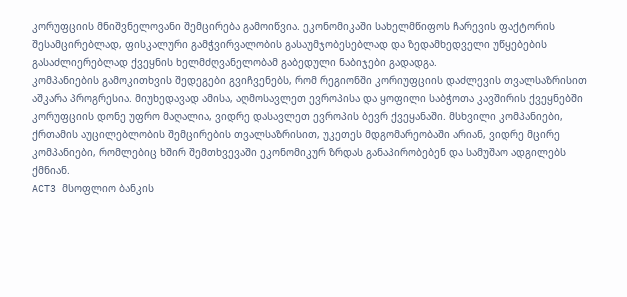კორუფციის მნიშვნელოვანი შემცირება გამოიწვია. ეკონომიკაში სახელმწიფოს ჩარევის ფაქტორის შესამცირებლად, ფისკალური გამჭვირვალობის გასაუმჯობესებლად და ზედამხედველი უწყებების გასაძლიერებლად ქვეყნის ხელმძღვანელობამ გაბედული ნაბიჯები გადადგა.
კომპანიების გამოკითხვის შედეგები გვიჩვენებს, რომ რეგიონში კორიუფციის დაძლევის თვალსაზრისით აშკარა პროგრესია. მიუხედავად ამისა, აღმოსავლეთ ევროპისა და ყოფილი საბჭოთა კავშირის ქვეყნებში კორუფციის დონე უფრო მაღალია, ვიდრე დასავლეთ ევროპის ბევრ ქვეყანაში. მსხვილი კომპანიები, ქრთამის აუცილებლობის შემცირების თვალსაზრისით, უკეთეს მდგომარეობაში არიან, ვიდრე მცირე კომპანიები, რომლებიც ხშირ შემთხვევაში ეკონომიკურ ზრდას განაპირობებენ და სამუშაო ადგილებს ქმნიან.
ACT3 მსოფლიო ბანკის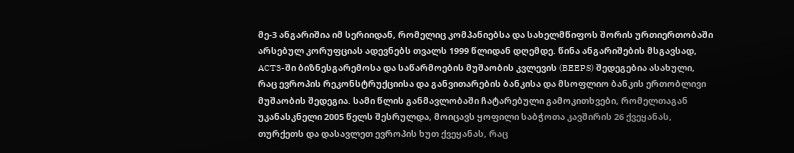მე-3 ანგარიშია იმ სერიიდან, რომელიც კომპანიებსა და სახელმწიფოს შორის ურთიერთობაში არსებულ კორუფციას ადევნებს თვალს 1999 წლიდან დღემდე. წინა ანგარიშების მსგავსად, ACT3-ში ბიზნესგარემოსა და საწარმოების მუშაობის კვლევის (BEEPS) შედეგებია ასახული, რაც ევროპის რეკონსტრუქციისა და განვითარების ბანკისა და მსოფლიო ბანკის ერთობლივი მუშაობის შედეგია. სამი წლის განმავლობაში ჩატარებული გამოკითხვები, რომელთაგან უკანასკნელი 2005 წელს შესრულდა, მოიცავს ყოფილი საბჭოთა კავშირის 26 ქვეყანას, თურქეთს და დასავლეთ ევროპის ხუთ ქვეყანას, რაც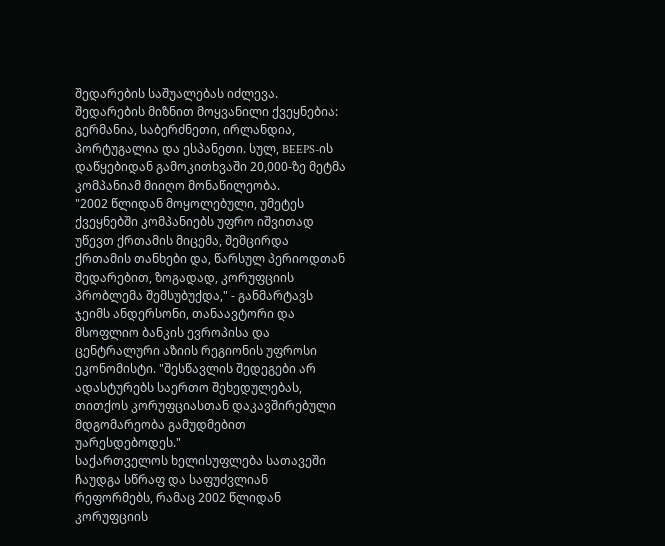შედარების საშუალებას იძლევა. შედარების მიზნით მოყვანილი ქვეყნებია: გერმანია, საბერძნეთი, ირლანდია, პორტუგალია და ესპანეთი. სულ, BEEPS-ის დაწყებიდან გამოკითხვაში 20,000-ზე მეტმა კომპანიამ მიიღო მონაწილეობა.
"2002 წლიდან მოყოლებული, უმეტეს ქვეყნებში კომპანიებს უფრო იშვითად უწევთ ქრთამის მიცემა, შემცირდა ქრთამის თანხები და, წარსულ პერიოდთან შედარებით, ზოგადად, კორუფციის პრობლემა შემსუბუქდა," - განმარტავს ჯეიმს ანდერსონი, თანაავტორი და მსოფლიო ბანკის ევროპისა და ცენტრალური აზიის რეგიონის უფროსი ეკონომისტი. "შესწავლის შედეგები არ ადასტურებს საერთო შეხედულებას, თითქოს კორუფციასთან დაკავშირებული მდგომარეობა გამუდმებით უარესდებოდეს."
საქართველოს ხელისუფლება სათავეში ჩაუდგა სწრაფ და საფუძვლიან რეფორმებს, რამაც 2002 წლიდან კორუფციის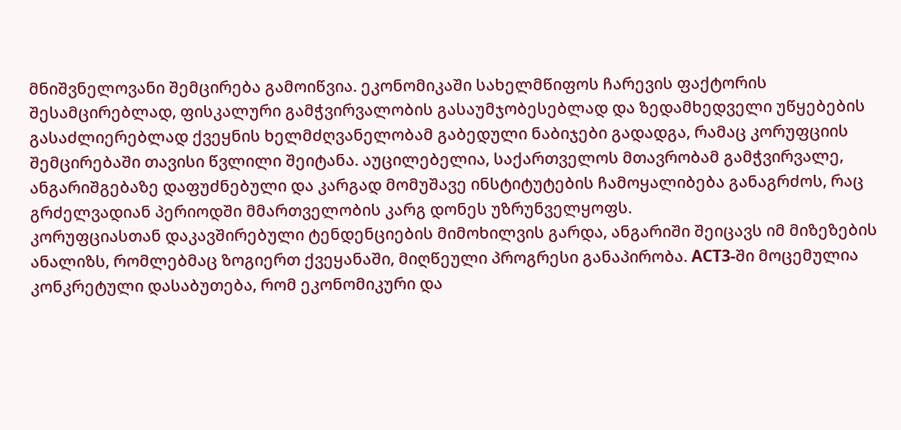მნიშვნელოვანი შემცირება გამოიწვია. ეკონომიკაში სახელმწიფოს ჩარევის ფაქტორის შესამცირებლად, ფისკალური გამჭვირვალობის გასაუმჯობესებლად და ზედამხედველი უწყებების გასაძლიერებლად ქვეყნის ხელმძღვანელობამ გაბედული ნაბიჯები გადადგა, რამაც კორუფციის შემცირებაში თავისი წვლილი შეიტანა. აუცილებელია, საქართველოს მთავრობამ გამჭვირვალე, ანგარიშგებაზე დაფუძნებული და კარგად მომუშავე ინსტიტუტების ჩამოყალიბება განაგრძოს, რაც გრძელვადიან პერიოდში მმართველობის კარგ დონეს უზრუნველყოფს.
კორუფციასთან დაკავშირებული ტენდენციების მიმოხილვის გარდა, ანგარიში შეიცავს იმ მიზეზების ანალიზს, რომლებმაც ზოგიერთ ქვეყანაში, მიღწეული პროგრესი განაპირობა. ACT3-ში მოცემულია კონკრეტული დასაბუთება, რომ ეკონომიკური და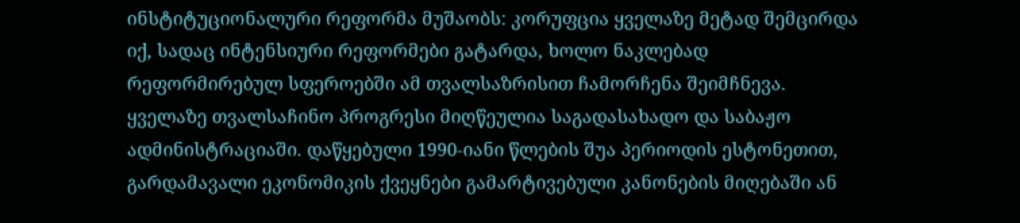ინსტიტუციონალური რეფორმა მუშაობს: კორუფცია ყველაზე მეტად შემცირდა იქ, სადაც ინტენსიური რეფორმები გატარდა, ხოლო ნაკლებად რეფორმირებულ სფეროებში ამ თვალსაზრისით ჩამორჩენა შეიმჩნევა.
ყველაზე თვალსაჩინო პროგრესი მიღწეულია საგადასახადო და საბაჟო ადმინისტრაციაში. დაწყებული 1990-იანი წლების შუა პერიოდის ესტონეთით, გარდამავალი ეკონომიკის ქვეყნები გამარტივებული კანონების მიღებაში ან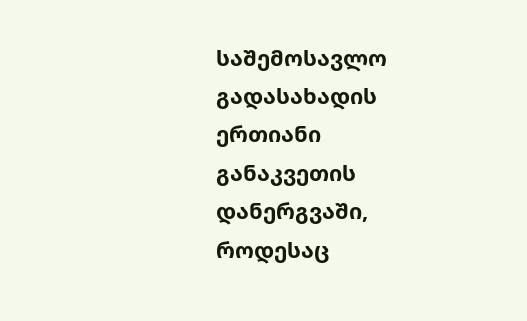საშემოსავლო გადასახადის ერთიანი განაკვეთის დანერგვაში, როდესაც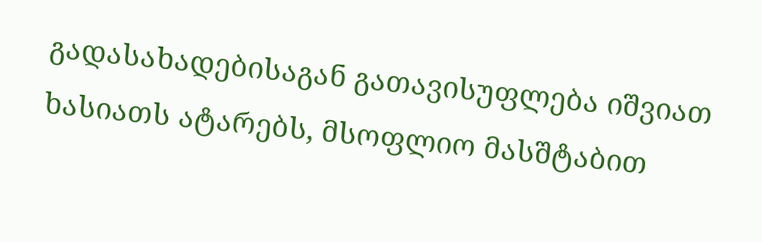გადასახადებისაგან გათავისუფლება იშვიათ ხასიათს ატარებს, მსოფლიო მასშტაბით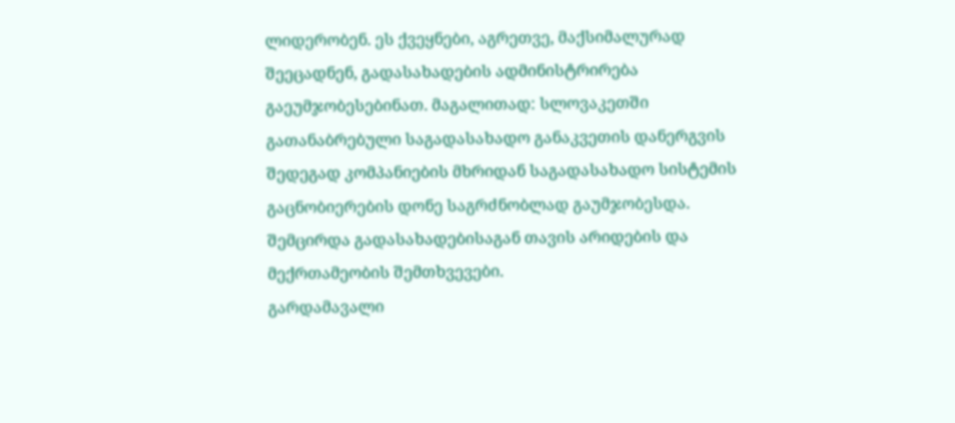ლიდერობენ. ეს ქვეყნები, აგრეთვე, მაქსიმალურად შეეცადნენ, გადასახადების ადმინისტრირება გაეუმჯობესებინათ. მაგალითად: სლოვაკეთში გათანაბრებული საგადასახადო განაკვეთის დანერგვის შედეგად კომპანიების მხრიდან საგადასახადო სისტემის გაცნობიერების დონე საგრძნობლად გაუმჯობესდა. შემცირდა გადასახადებისაგან თავის არიდების და მექრთამეობის შემთხვევები.
გარდამავალი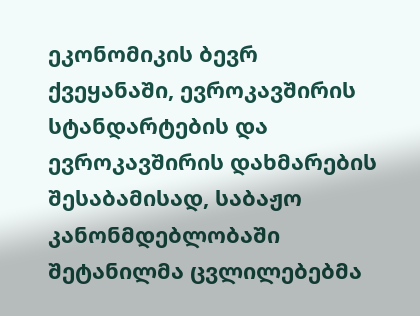ეკონომიკის ბევრ ქვეყანაში, ევროკავშირის სტანდარტების და ევროკავშირის დახმარების შესაბამისად, საბაჟო კანონმდებლობაში შეტანილმა ცვლილებებმა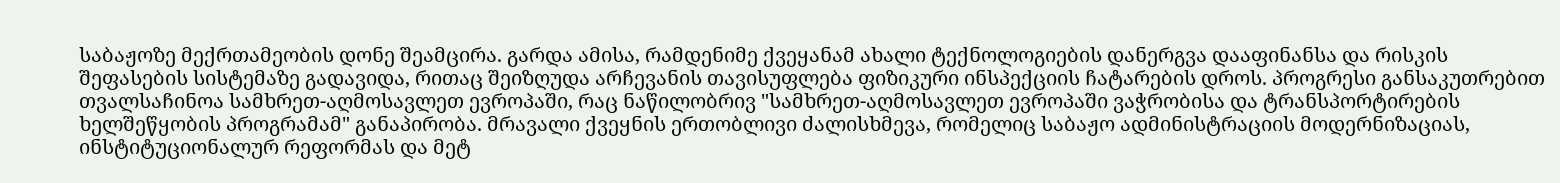საბაჟოზე მექრთამეობის დონე შეამცირა. გარდა ამისა, რამდენიმე ქვეყანამ ახალი ტექნოლოგიების დანერგვა დააფინანსა და რისკის შეფასების სისტემაზე გადავიდა, რითაც შეიზღუდა არჩევანის თავისუფლება ფიზიკური ინსპექციის ჩატარების დროს. პროგრესი განსაკუთრებით თვალსაჩინოა სამხრეთ-აღმოსავლეთ ევროპაში, რაც ნაწილობრივ "სამხრეთ-აღმოსავლეთ ევროპაში ვაჭრობისა და ტრანსპორტირების ხელშეწყობის პროგრამამ" განაპირობა. მრავალი ქვეყნის ერთობლივი ძალისხმევა, რომელიც საბაჟო ადმინისტრაციის მოდერნიზაციას, ინსტიტუციონალურ რეფორმას და მეტ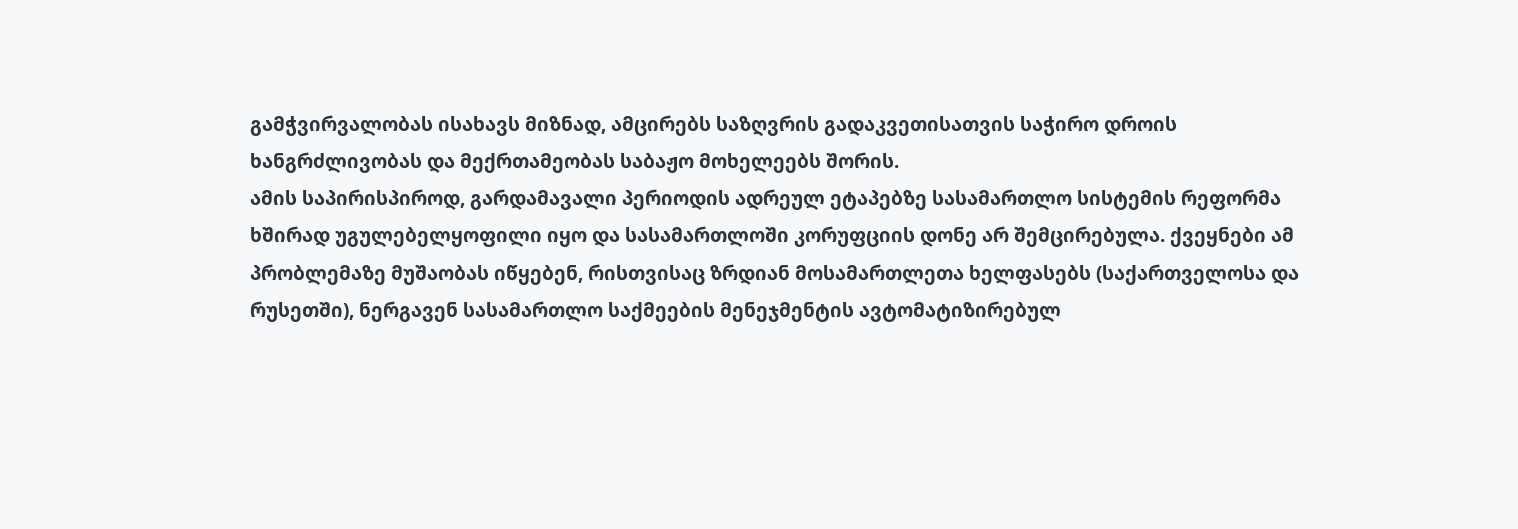გამჭვირვალობას ისახავს მიზნად, ამცირებს საზღვრის გადაკვეთისათვის საჭირო დროის ხანგრძლივობას და მექრთამეობას საბაჟო მოხელეებს შორის.
ამის საპირისპიროდ, გარდამავალი პერიოდის ადრეულ ეტაპებზე სასამართლო სისტემის რეფორმა ხშირად უგულებელყოფილი იყო და სასამართლოში კორუფციის დონე არ შემცირებულა. ქვეყნები ამ პრობლემაზე მუშაობას იწყებენ, რისთვისაც ზრდიან მოსამართლეთა ხელფასებს (საქართველოსა და რუსეთში), ნერგავენ სასამართლო საქმეების მენეჯმენტის ავტომატიზირებულ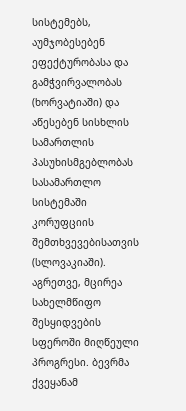სისტემებს, აუმჯობესებენ ეფექტურობასა და გამჭვირვალობას (ხორვატიაში) და აწესებენ სისხლის სამართლის პასუხისმგებლობას სასამართლო სისტემაში კორუფციის შემთხვევებისათვის (სლოვაკიაში). აგრეთვე, მცირეა სახელმწიფო შესყიდვების სფეროში მიღწეული პროგრესი. ბევრმა ქვეყანამ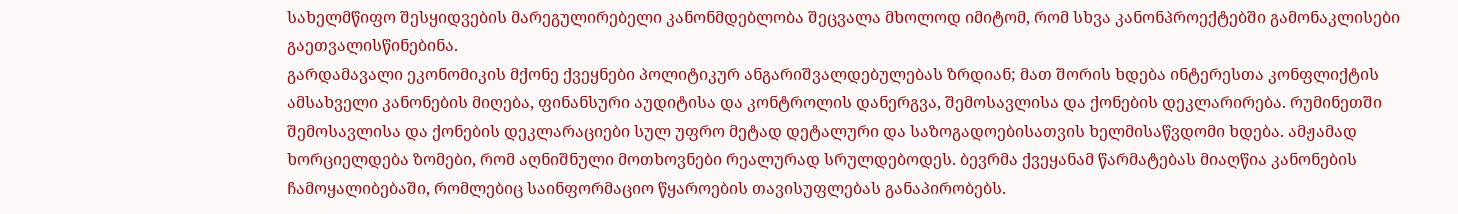სახელმწიფო შესყიდვების მარეგულირებელი კანონმდებლობა შეცვალა მხოლოდ იმიტომ, რომ სხვა კანონპროექტებში გამონაკლისები გაეთვალისწინებინა.
გარდამავალი ეკონომიკის მქონე ქვეყნები პოლიტიკურ ანგარიშვალდებულებას ზრდიან; მათ შორის ხდება ინტერესთა კონფლიქტის ამსახველი კანონების მიღება, ფინანსური აუდიტისა და კონტროლის დანერგვა, შემოსავლისა და ქონების დეკლარირება. რუმინეთში შემოსავლისა და ქონების დეკლარაციები სულ უფრო მეტად დეტალური და საზოგადოებისათვის ხელმისაწვდომი ხდება. ამჟამად ხორციელდება ზომები, რომ აღნიშნული მოთხოვნები რეალურად სრულდებოდეს. ბევრმა ქვეყანამ წარმატებას მიაღწია კანონების ჩამოყალიბებაში, რომლებიც საინფორმაციო წყაროების თავისუფლებას განაპირობებს.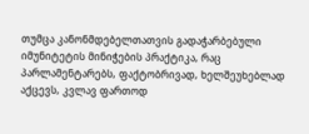თუმცა კანონმდებელთათვის გადაჭარბებული იმუნიტეტის მინიჭების პრაქტიკა, რაც პარლამენტარებს, ფაქტობრივად, ხელშეუხებლად აქცევს, კვლავ ფართოდ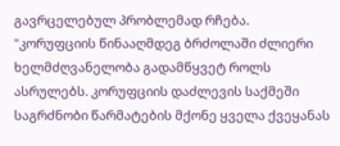გავრცელებულ პრობლემად რჩება.
"კორუფციის წინააღმდეგ ბრძოლაში ძლიერი ხელმძღვანელობა გადამწყვეტ როლს ასრულებს. კორუფციის დაძლევის საქმეში საგრძნობი წარმატების მქონე ყველა ქვეყანას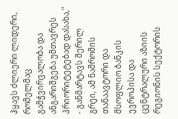ჰყავს ძლიერი ლიდერი, რომელმაც გამჭვირვალობა და ანგარიშგება უმთავრეს პრიორიტეტებად დასახა," - განმარტავს შერილ გრეი, ამ ნაშრომის თანაავტორი და მსოფლიო ბანკის ევროპისა და ცენტრალური აზიის რეგიონის სექტორის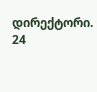დირექტორი.
24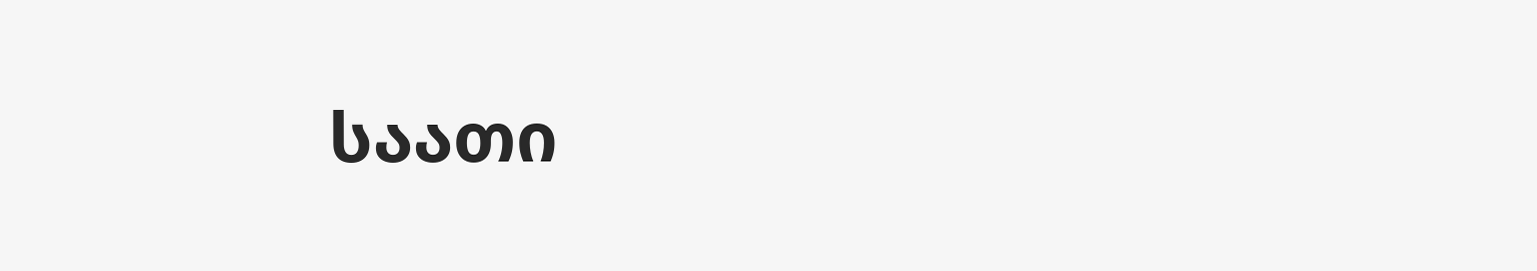საათი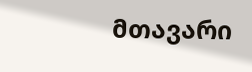მთავარი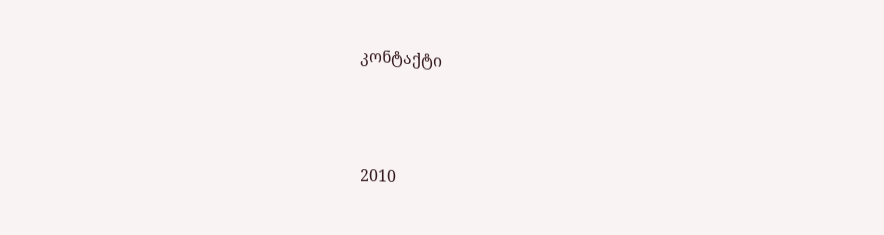კონტაქტი




2010